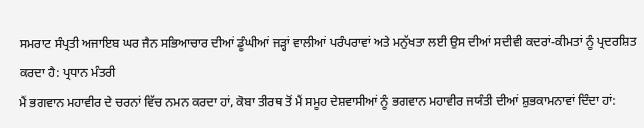ਸਮਰਾਟ ਸੰਪ੍ਰਤੀ ਅਜਾਇਬ ਘਰ ਜੈਨ ਸਭਿਆਚਾਰ ਦੀਆਂ ਡੂੰਘੀਆਂ ਜੜ੍ਹਾਂ ਵਾਲੀਆਂ ਪਰੰਪਰਾਵਾਂ ਅਤੇ ਮਨੁੱਖਤਾ ਲਈ ਉਸ ਦੀਆਂ ਸਦੀਵੀ ਕਦਰਾਂ-ਕੀਮਤਾਂ ਨੂੰ ਪ੍ਰਦਰਸ਼ਿਤ ਕਰਦਾ ਹੈ: ਪ੍ਰਧਾਨ ਮੰਤਰੀ
ਮੈਂ ਭਗਵਾਨ ਮਹਾਵੀਰ ਦੇ ਚਰਨਾਂ ਵਿੱਚ ਨਮਨ ਕਰਦਾ ਹਾਂ, ਕੋਬਾ ਤੀਰਥ ਤੋਂ ਮੈਂ ਸਮੂਹ ਦੇਸ਼ਵਾਸੀਆਂ ਨੂੰ ਭਗਵਾਨ ਮਹਾਵੀਰ ਜਯੰਤੀ ਦੀਆਂ ਸ਼ੁਭਕਾਮਨਾਵਾਂ ਦਿੰਦਾ ਹਾਂ: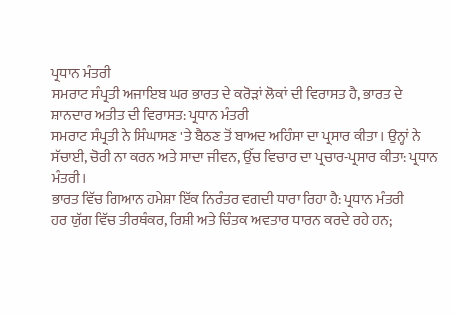ਪ੍ਰਧਾਨ ਮੰਤਰੀ
ਸਮਰਾਟ ਸੰਪ੍ਰਤੀ ਅਜਾਇਬ ਘਰ ਭਾਰਤ ਦੇ ਕਰੋੜਾਂ ਲੋਕਾਂ ਦੀ ਵਿਰਾਸਤ ਹੈ, ਭਾਰਤ ਦੇ ਸ਼ਾਨਦਾਰ ਅਤੀਤ ਦੀ ਵਿਰਾਸਤ: ਪ੍ਰਧਾਨ ਮੰਤਰੀ
ਸਮਰਾਟ ਸੰਪ੍ਰਤੀ ਨੇ ਸਿੰਘਾਸਣ 'ਤੇ ਬੈਠਣ ਤੋਂ ਬਾਅਦ ਅਹਿੰਸਾ ਦਾ ਪ੍ਰਸਾਰ ਕੀਤਾ। ਉਨ੍ਹਾਂ ਨੇ ਸੱਚਾਈ, ਚੋਰੀ ਨਾ ਕਰਨ ਅਤੇ ਸਾਦਾ ਜੀਵਨ, ਉੱਚ ਵਿਚਾਰ ਦਾ ਪ੍ਰਚਾਰ-ਪ੍ਰਸਾਰ ਕੀਤਾ: ਪ੍ਰਧਾਨ ਮੰਤਰੀ।
ਭਾਰਤ ਵਿੱਚ ਗਿਆਨ ਹਮੇਸ਼ਾ ਇੱਕ ਨਿਰੰਤਰ ਵਗਦੀ ਧਾਰਾ ਰਿਹਾ ਹੈ: ਪ੍ਰਧਾਨ ਮੰਤਰੀ
ਹਰ ਯੁੱਗ ਵਿੱਚ ਤੀਰਥੰਕਰ, ਰਿਸ਼ੀ ਅਤੇ ਚਿੰਤਕ ਅਵਤਾਰ ਧਾਰਨ ਕਰਦੇ ਰਹੇ ਹਨ;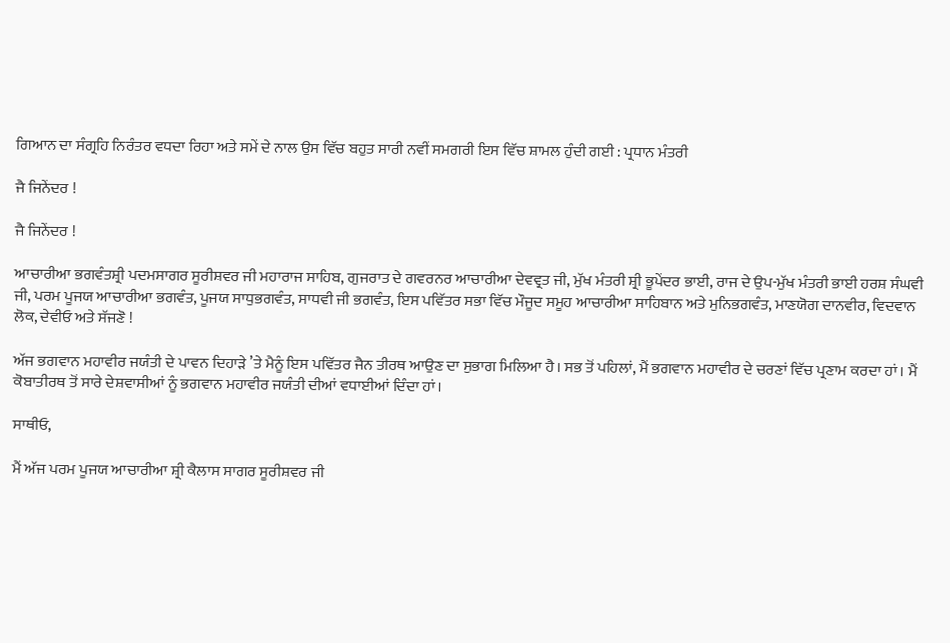ਗਿਆਨ ਦਾ ਸੰਗ੍ਰਹਿ ਨਿਰੰਤਰ ਵਧਦਾ ਰਿਹਾ ਅਤੇ ਸਮੇਂ ਦੇ ਨਾਲ ਉਸ ਵਿੱਚ ਬਹੁਤ ਸਾਰੀ ਨਵੀਂ ਸਮਗਰੀ ਇਸ ਵਿੱਚ ਸ਼ਾਮਲ ਹੁੰਦੀ ਗਈ : ਪ੍ਰਧਾਨ ਮੰਤਰੀ

ਜੈ ਜਿਨੇਂਦਰ !

ਜੈ ਜਿਨੇਂਦਰ !

ਆਚਾਰੀਆ ਭਗਵੰਤਸ਼੍ਰੀ ਪਦਮਸਾਗਰ ਸੂਰੀਸ਼ਵਰ ਜੀ ਮਹਾਰਾਜ ਸਾਹਿਬ, ਗੁਜਰਾਤ ਦੇ ਗਵਰਨਰ ਆਚਾਰੀਆ ਦੇਵਵ੍ਰਤ ਜੀ, ਮੁੱਖ ਮੰਤਰੀ ਸ਼੍ਰੀ ਭੂਪੇਂਦਰ ਭਾਈ, ਰਾਜ ਦੇ ਉਪ-ਮੁੱਖ ਮੰਤਰੀ ਭਾਈ ਹਰਸ਼ ਸੰਘਵੀ ਜੀ, ਪਰਮ ਪੂਜਯ ਆਚਾਰੀਆ ਭਗਵੰਤ, ਪੂਜਯ ਸਾਧੁਭਗਵੰਤ, ਸਾਧਵੀ ਜੀ ਭਗਵੰਤ, ਇਸ ਪਵਿੱਤਰ ਸਭਾ ਵਿੱਚ ਮੌਜੂਦ ਸਮੂਹ ਆਚਾਰੀਆ ਸਾਹਿਬਾਨ ਅਤੇ ਮੁਨਿਭਗਵੰਤ, ਮਾਣਯੋਗ ਦਾਨਵੀਰ, ਵਿਦਵਾਨ ਲੋਕ, ਦੇਵੀਓ ਅਤੇ ਸੱਜਣੋ !

ਅੱਜ ਭਗਵਾਨ ਮਹਾਵੀਰ ਜਯੰਤੀ ਦੇ ਪਾਵਨ ਦਿਹਾੜੇ ’ਤੇ ਮੈਨੂੰ ਇਸ ਪਵਿੱਤਰ ਜੈਨ ਤੀਰਥ ਆਉਣ ਦਾ ਸੁਭਾਗ ਮਿਲਿਆ ਹੈ। ਸਭ ਤੋਂ ਪਹਿਲਾਂ, ਮੈਂ ਭਗਵਾਨ ਮਹਾਵੀਰ ਦੇ ਚਰਣਾਂ ਵਿੱਚ ਪ੍ਰਣਾਮ ਕਰਦਾ ਹਾਂ। ਮੈਂ ਕੋਬਾਤੀਰਥ ਤੋਂ ਸਾਰੇ ਦੇਸ਼ਵਾਸੀਆਂ ਨੂੰ ਭਗਵਾਨ ਮਹਾਵੀਰ ਜਯੰਤੀ ਦੀਆਂ ਵਧਾਈਆਂ ਦਿੰਦਾ ਹਾਂ।

ਸਾਥੀਓ,

ਮੈਂ ਅੱਜ ਪਰਮ ਪੂਜਯ ਆਚਾਰੀਆ ਸ਼੍ਰੀ ਕੈਲਾਸ ਸਾਗਰ ਸੂਰੀਸ਼ਵਰ ਜੀ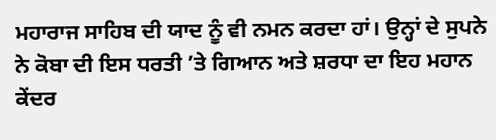ਮਹਾਰਾਜ ਸਾਹਿਬ ਦੀ ਯਾਦ ਨੂੰ ਵੀ ਨਮਨ ਕਰਦਾ ਹਾਂ। ਉਨ੍ਹਾਂ ਦੇ ਸੁਪਨੇ ਨੇ ਕੋਬਾ ਦੀ ਇਸ ਧਰਤੀ ’ਤੇ ਗਿਆਨ ਅਤੇ ਸ਼ਰਧਾ ਦਾ ਇਹ ਮਹਾਨ ਕੇਂਦਰ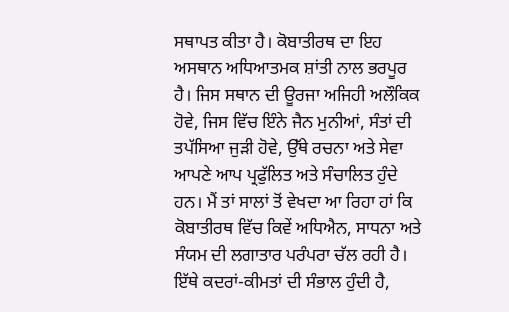ਸਥਾਪਤ ਕੀਤਾ ਹੈ। ਕੋਬਾਤੀਰਥ ਦਾ ਇਹ ਅਸਥਾਨ ਅਧਿਆਤਮਕ ਸ਼ਾਂਤੀ ਨਾਲ ਭਰਪੂਰ ਹੈ। ਜਿਸ ਸਥਾਨ ਦੀ ਊਰਜਾ ਅਜਿਹੀ ਅਲੌਕਿਕ ਹੋਵੇ, ਜਿਸ ਵਿੱਚ ਇੰਨੇ ਜੈਨ ਮੁਨੀਆਂ, ਸੰਤਾਂ ਦੀ ਤਪੱਸਿਆ ਜੁੜੀ ਹੋਵੇ, ਉੱਥੇ ਰਚਨਾ ਅਤੇ ਸੇਵਾ ਆਪਣੇ ਆਪ ਪ੍ਰਫੁੱਲਿਤ ਅਤੇ ਸੰਚਾਲਿਤ ਹੁੰਦੇ ਹਨ। ਮੈਂ ਤਾਂ ਸਾਲਾਂ ਤੋਂ ਵੇਖਦਾ ਆ ਰਿਹਾ ਹਾਂ ਕਿ ਕੋਬਾਤੀਰਥ ਵਿੱਚ ਕਿਵੇਂ ਅਧਿਐਨ, ਸਾਧਨਾ ਅਤੇ ਸੰਯਮ ਦੀ ਲਗਾਤਾਰ ਪਰੰਪਰਾ ਚੱਲ ਰਹੀ ਹੈ। ਇੱਥੇ ਕਦਰਾਂ-ਕੀਮਤਾਂ ਦੀ ਸੰਭਾਲ ਹੁੰਦੀ ਹੈ,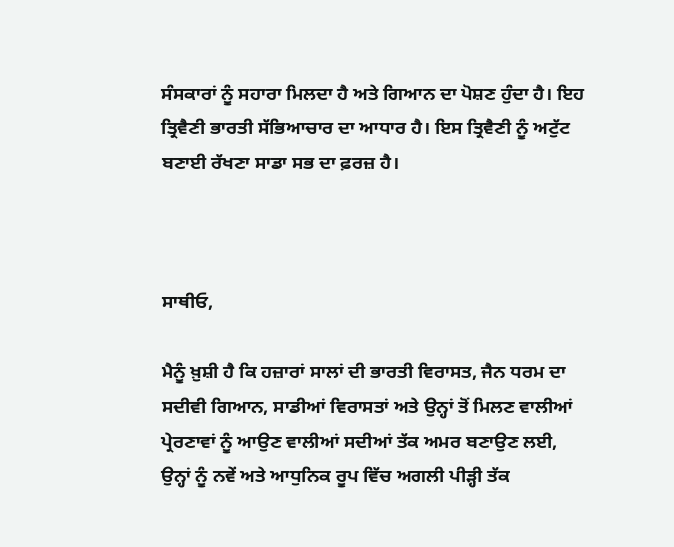ਸੰਸਕਾਰਾਂ ਨੂੰ ਸਹਾਰਾ ਮਿਲਦਾ ਹੈ ਅਤੇ ਗਿਆਨ ਦਾ ਪੋਸ਼ਣ ਹੁੰਦਾ ਹੈ। ਇਹ ਤ੍ਰਿਵੈਣੀ ਭਾਰਤੀ ਸੱਭਿਆਚਾਰ ਦਾ ਆਧਾਰ ਹੈ। ਇਸ ਤ੍ਰਿਵੈਣੀ ਨੂੰ ਅਟੁੱਟ ਬਣਾਈ ਰੱਖਣਾ ਸਾਡਾ ਸਭ ਦਾ ਫ਼ਰਜ਼ ਹੈ।



ਸਾਥੀਓ,

ਮੈਨੂੰ ਖ਼ੁਸ਼ੀ ਹੈ ਕਿ ਹਜ਼ਾਰਾਂ ਸਾਲਾਂ ਦੀ ਭਾਰਤੀ ਵਿਰਾਸਤ, ਜੈਨ ਧਰਮ ਦਾ ਸਦੀਵੀ ਗਿਆਨ, ਸਾਡੀਆਂ ਵਿਰਾਸਤਾਂ ਅਤੇ ਉਨ੍ਹਾਂ ਤੋਂ ਮਿਲਣ ਵਾਲੀਆਂ ਪ੍ਰੇਰਣਾਵਾਂ ਨੂੰ ਆਉਣ ਵਾਲੀਆਂ ਸਦੀਆਂ ਤੱਕ ਅਮਰ ਬਣਾਉਣ ਲਈ, ਉਨ੍ਹਾਂ ਨੂੰ ਨਵੇਂ ਅਤੇ ਆਧੁਨਿਕ ਰੂਪ ਵਿੱਚ ਅਗਲੀ ਪੀੜ੍ਹੀ ਤੱਕ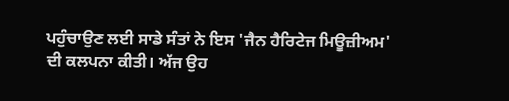ਪਹੁੰਚਾਉਣ ਲਈ ਸਾਡੇ ਸੰਤਾਂ ਨੇ ਇਸ 'ਜੈਨ ਹੈਰਿਟੇਜ ਮਿਊਜ਼ੀਅਮ' ਦੀ ਕਲਪਨਾ ਕੀਤੀ। ਅੱਜ ਉਹ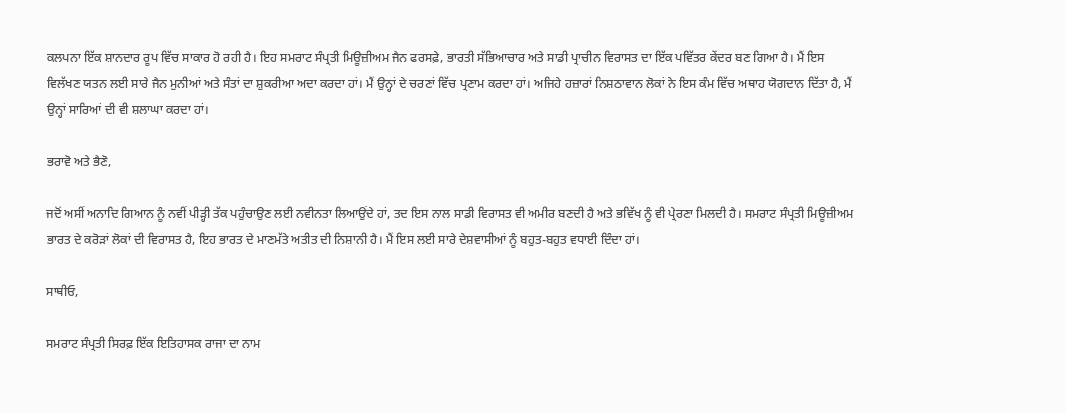ਕਲਪਨਾ ਇੱਕ ਸ਼ਾਨਦਾਰ ਰੂਪ ਵਿੱਚ ਸਾਕਾਰ ਹੋ ਰਹੀ ਹੈ। ਇਹ ਸਮਰਾਟ ਸੰਪ੍ਰਤੀ ਮਿਊਜ਼ੀਅਮ ਜੈਨ ਫਰਸਫ਼ੇ, ਭਾਰਤੀ ਸੱਭਿਆਚਾਰ ਅਤੇ ਸਾਡੀ ਪ੍ਰਾਚੀਨ ਵਿਰਾਸਤ ਦਾ ਇੱਕ ਪਵਿੱਤਰ ਕੇਂਦਰ ਬਣ ਗਿਆ ਹੈ। ਮੈਂ ਇਸ ਵਿਲੱਖਣ ਯਤਨ ਲਈ ਸਾਰੇ ਜੈਨ ਮੁਨੀਆਂ ਅਤੇ ਸੰਤਾਂ ਦਾ ਸ਼ੁਕਰੀਆ ਅਦਾ ਕਰਦਾ ਹਾਂ। ਮੈਂ ਉਨ੍ਹਾਂ ਦੇ ਚਰਣਾਂ ਵਿੱਚ ਪ੍ਰਣਾਮ ਕਰਦਾ ਹਾਂ। ਅਜਿਹੇ ਹਜ਼ਾਰਾਂ ਨਿਸ਼ਠਾਵਾਨ ਲੋਕਾਂ ਨੇ ਇਸ ਕੰਮ ਵਿੱਚ ਅਥਾਹ ਯੋਗਦਾਨ ਦਿੱਤਾ ਹੈ, ਮੈਂ ਉਨ੍ਹਾਂ ਸਾਰਿਆਂ ਦੀ ਵੀ ਸ਼ਲਾਘਾ ਕਰਦਾ ਹਾਂ।

ਭਰਾਵੋ ਅਤੇ ਭੈਣੋ,

ਜਦੋਂ ਅਸੀਂ ਅਨਾਦਿ ਗਿਆਨ ਨੂੰ ਨਵੀਂ ਪੀੜ੍ਹੀ ਤੱਕ ਪਹੁੰਚਾਉਣ ਲਈ ਨਵੀਨਤਾ ਲਿਆਉਂਦੇ ਹਾਂ, ਤਦ ਇਸ ਨਾਲ ਸਾਡੀ ਵਿਰਾਸਤ ਵੀ ਅਮੀਰ ਬਣਦੀ ਹੈ ਅਤੇ ਭਵਿੱਖ ਨੂੰ ਵੀ ਪ੍ਰੇਰਣਾ ਮਿਲਦੀ ਹੈ। ਸਮਰਾਟ ਸੰਪ੍ਰਤੀ ਮਿਊਜ਼ੀਅਮ ਭਾਰਤ ਦੇ ਕਰੋੜਾਂ ਲੋਕਾਂ ਦੀ ਵਿਰਾਸਤ ਹੈ, ਇਹ ਭਾਰਤ ਦੇ ਮਾਣਮੱਤੇ ਅਤੀਤ ਦੀ ਨਿਸ਼ਾਨੀ ਹੈ। ਮੈਂ ਇਸ ਲਈ ਸਾਰੇ ਦੇਸ਼ਵਾਸੀਆਂ ਨੂੰ ਬਹੁਤ-ਬਹੁਤ ਵਧਾਈ ਦਿੰਦਾ ਹਾਂ।

ਸਾਥੀਓ,

ਸਮਰਾਟ ਸੰਪ੍ਰਤੀ ਸਿਰਫ਼ ਇੱਕ ਇਤਿਹਾਸਕ ਰਾਜਾ ਦਾ ਨਾਮ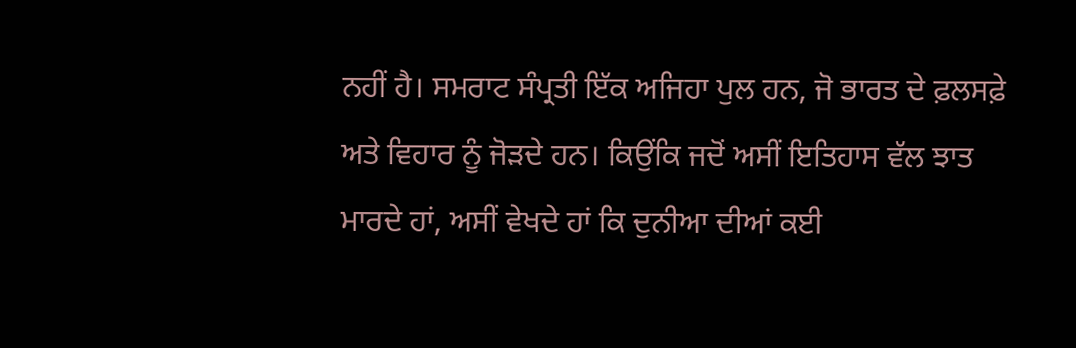ਨਹੀਂ ਹੈ। ਸਮਰਾਟ ਸੰਪ੍ਰਤੀ ਇੱਕ ਅਜਿਹਾ ਪੁਲ ਹਨ, ਜੋ ਭਾਰਤ ਦੇ ਫ਼ਲਸਫ਼ੇ ਅਤੇ ਵਿਹਾਰ ਨੂੰ ਜੋੜਦੇ ਹਨ। ਕਿਉਂਕਿ ਜਦੋਂ ਅਸੀਂ ਇਤਿਹਾਸ ਵੱਲ ਝਾਤ ਮਾਰਦੇ ਹਾਂ, ਅਸੀਂ ਵੇਖਦੇ ਹਾਂ ਕਿ ਦੁਨੀਆ ਦੀਆਂ ਕਈ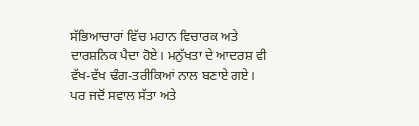ਸੱਭਿਆਚਾਰਾਂ ਵਿੱਚ ਮਹਾਨ ਵਿਚਾਰਕ ਅਤੇ ਦਾਰਸ਼ਨਿਕ ਪੈਦਾ ਹੋਏ। ਮਨੁੱਖਤਾ ਦੇ ਆਦਰਸ਼ ਵੀ ਵੱਖ-ਵੱਖ ਢੰਗ-ਤਰੀਕਿਆਂ ਨਾਲ ਬਣਾਏ ਗਏ। ਪਰ ਜਦੋਂ ਸਵਾਲ ਸੱਤਾ ਅਤੇ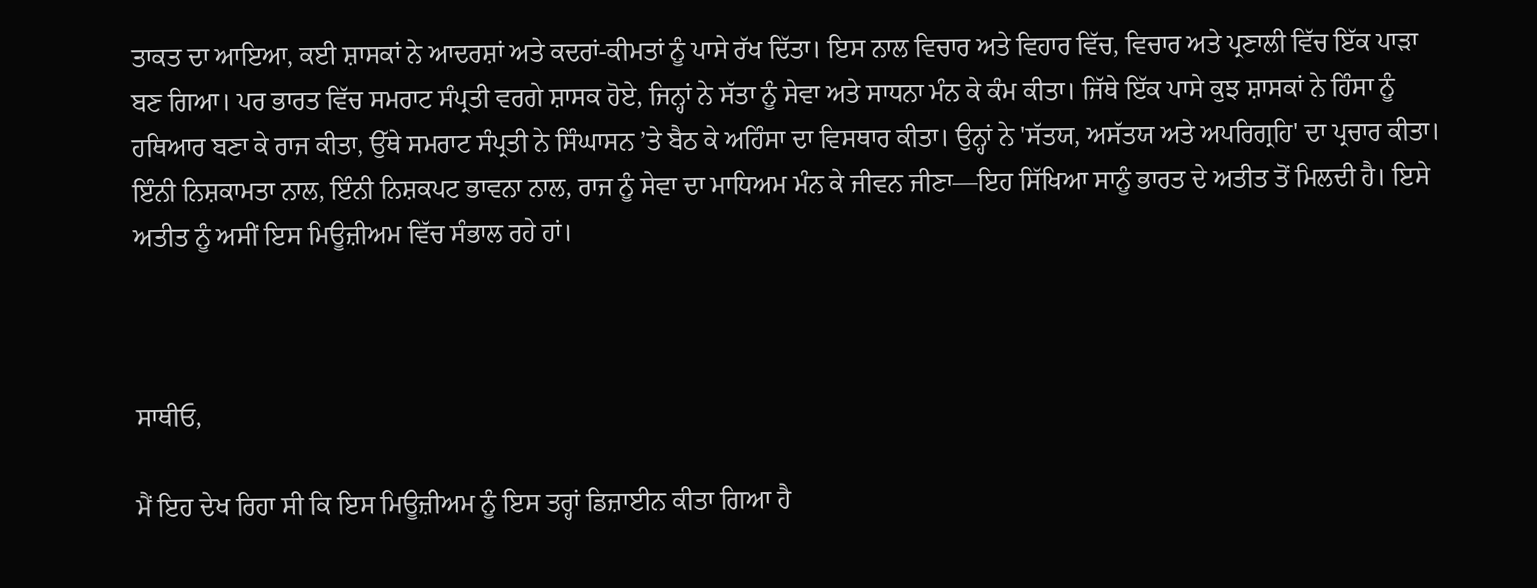ਤਾਕਤ ਦਾ ਆਇਆ, ਕਈ ਸ਼ਾਸਕਾਂ ਨੇ ਆਦਰਸ਼ਾਂ ਅਤੇ ਕਦਰਾਂ-ਕੀਮਤਾਂ ਨੂੰ ਪਾਸੇ ਰੱਖ ਦਿੱਤਾ। ਇਸ ਨਾਲ ਵਿਚਾਰ ਅਤੇ ਵਿਹਾਰ ਵਿੱਚ, ਵਿਚਾਰ ਅਤੇ ਪ੍ਰਣਾਲੀ ਵਿੱਚ ਇੱਕ ਪਾੜਾ ਬਣ ਗਿਆ। ਪਰ ਭਾਰਤ ਵਿੱਚ ਸਮਰਾਟ ਸੰਪ੍ਰਤੀ ਵਰਗੇ ਸ਼ਾਸਕ ਹੋਏ, ਜਿਨ੍ਹਾਂ ਨੇ ਸੱਤਾ ਨੂੰ ਸੇਵਾ ਅਤੇ ਸਾਧਨਾ ਮੰਨ ਕੇ ਕੰਮ ਕੀਤਾ। ਜਿੱਥੇ ਇੱਕ ਪਾਸੇ ਕੁਝ ਸ਼ਾਸਕਾਂ ਨੇ ਹਿੰਸਾ ਨੂੰ ਹਥਿਆਰ ਬਣਾ ਕੇ ਰਾਜ ਕੀਤਾ, ਉੱਥੇ ਸਮਰਾਟ ਸੰਪ੍ਰਤੀ ਨੇ ਸਿੰਘਾਸਨ ’ਤੇ ਬੈਠ ਕੇ ਅਹਿੰਸਾ ਦਾ ਵਿਸਥਾਰ ਕੀਤਾ। ਉਨ੍ਹਾਂ ਨੇ 'ਸੱਤਯ, ਅਸੱਤਯ ਅਤੇ ਅਪਰਿਗ੍ਰਹਿ' ਦਾ ਪ੍ਰਚਾਰ ਕੀਤਾ। ਇੰਨੀ ਨਿਸ਼ਕਾਮਤਾ ਨਾਲ, ਇੰਨੀ ਨਿਸ਼ਕਪਟ ਭਾਵਨਾ ਨਾਲ, ਰਾਜ ਨੂੰ ਸੇਵਾ ਦਾ ਮਾਧਿਅਮ ਮੰਨ ਕੇ ਜੀਵਨ ਜੀਣਾ—ਇਹ ਸਿੱਖਿਆ ਸਾਨੂੰ ਭਾਰਤ ਦੇ ਅਤੀਤ ਤੋਂ ਮਿਲਦੀ ਹੈ। ਇਸੇ ਅਤੀਤ ਨੂੰ ਅਸੀਂ ਇਸ ਮਿਊਜ਼ੀਅਮ ਵਿੱਚ ਸੰਭਾਲ ਰਹੇ ਹਾਂ।



ਸਾਥੀਓ,

ਮੈਂ ਇਹ ਦੇਖ ਰਿਹਾ ਸੀ ਕਿ ਇਸ ਮਿਊਜ਼ੀਅਮ ਨੂੰ ਇਸ ਤਰ੍ਹਾਂ ਡਿਜ਼ਾਈਨ ਕੀਤਾ ਗਿਆ ਹੈ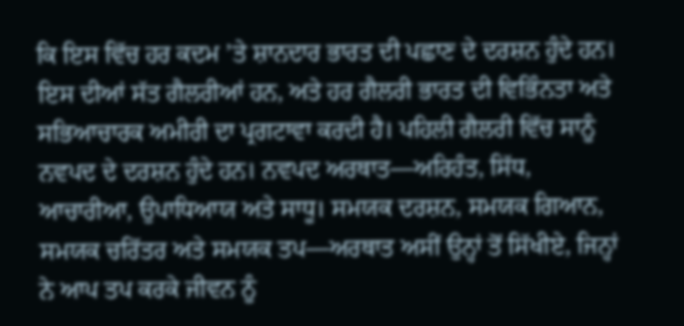ਕਿ ਇਸ ਵਿੱਚ ਹਰ ਕਦਮ ’ਤੇ ਸ਼ਾਨਦਾਰ ਭਾਰਤ ਦੀ ਪਛਾਣ ਦੇ ਦਰਸ਼ਨ ਹੁੰਦੇ ਹਨ। ਇਸ ਦੀਆਂ ਸੱਤ ਗੈਲਰੀਆਂ ਹਨ, ਅਤੇ ਹਰ ਗੈਲਰੀ ਭਾਰਤ ਦੀ ਵਿਭਿੰਨਤਾ ਅਤੇ ਸਭਿਆਚਾਰਕ ਅਮੀਰੀ ਦਾ ਪ੍ਰਗਟਾਵਾ ਕਰਦੀ ਹੈ। ਪਹਿਲੀ ਗੈਲਰੀ ਵਿੱਚ ਸਾਨੂੰ ਨਵਪਦ ਦੇ ਦਰਸ਼ਨ ਹੁੰਦੇ ਹਨ। ਨਵਪਦ ਅਰਥਾਤ—ਅਰਿਹੰਤ, ਸਿੱਧ, ਆਚਾਰੀਆ, ਉਪਾਧਿਆਯ ਅਤੇ ਸਾਧੂ। ਸਮਯਕ ਦਰਸ਼ਨ, ਸਮਯਕ ਗਿਆਨ, ਸਮਯਕ ਚਰਿੱਤਰ ਅਤੇ ਸਮਯਕ ਤਪ—ਅਰਥਾਤ ਅਸੀਂ ਉਨ੍ਹਾਂ ਤੋਂ ਸਿੱਖੀਏ, ਜਿਨ੍ਹਾਂ ਨੇ ਆਪ ਤਪ ਕਰਕੇ ਜੀਵਨ ਨੂੰ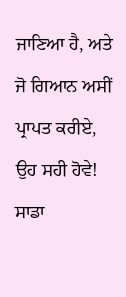ਜਾਣਿਆ ਹੈ, ਅਤੇ ਜੋ ਗਿਆਨ ਅਸੀਂ ਪ੍ਰਾਪਤ ਕਰੀਏ, ਉਹ ਸਹੀ ਹੋਵੇ! ਸਾਡਾ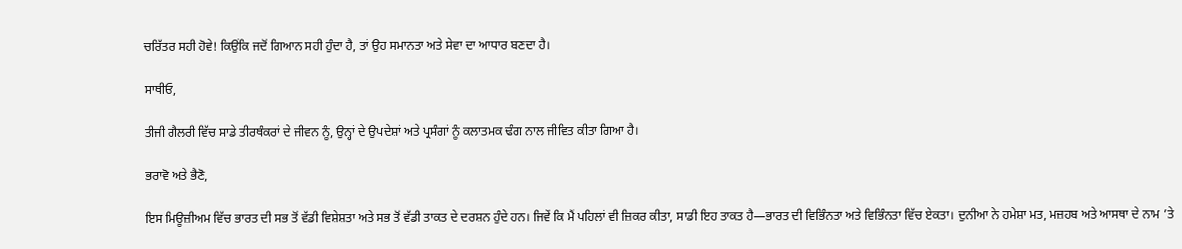ਚਰਿੱਤਰ ਸਹੀ ਹੋਵੇ! ਕਿਉਂਕਿ ਜਦੋਂ ਗਿਆਨ ਸਹੀ ਹੁੰਦਾ ਹੈ, ਤਾਂ ਉਹ ਸਮਾਨਤਾ ਅਤੇ ਸੇਵਾ ਦਾ ਆਧਾਰ ਬਣਦਾ ਹੈ।

ਸਾਥੀਓ,

ਤੀਜੀ ਗੈਲਰੀ ਵਿੱਚ ਸਾਡੇ ਤੀਰਥੰਕਰਾਂ ਦੇ ਜੀਵਨ ਨੂੰ, ਉਨ੍ਹਾਂ ਦੇ ਉਪਦੇਸ਼ਾਂ ਅਤੇ ਪ੍ਰਸੰਗਾਂ ਨੂੰ ਕਲਾਤਮਕ ਢੰਗ ਨਾਲ ਜੀਵਿਤ ਕੀਤਾ ਗਿਆ ਹੈ।

ਭਰਾਵੋ ਅਤੇ ਭੈਣੋ,

ਇਸ ਮਿਊਜ਼ੀਅਮ ਵਿੱਚ ਭਾਰਤ ਦੀ ਸਭ ਤੋਂ ਵੱਡੀ ਵਿਸ਼ੇਸ਼ਤਾ ਅਤੇ ਸਭ ਤੋਂ ਵੱਡੀ ਤਾਕਤ ਦੇ ਦਰਸ਼ਨ ਹੁੰਦੇ ਹਨ। ਜਿਵੇਂ ਕਿ ਮੈਂ ਪਹਿਲਾਂ ਵੀ ਜ਼ਿਕਰ ਕੀਤਾ, ਸਾਡੀ ਇਹ ਤਾਕਤ ਹੈ—ਭਾਰਤ ਦੀ ਵਿਭਿੰਨਤਾ ਅਤੇ ਵਿਭਿੰਨਤਾ ਵਿੱਚ ਏਕਤਾ। ਦੁਨੀਆ ਨੇ ਹਮੇਸ਼ਾ ਮਤ, ਮਜ਼ਹਬ ਅਤੇ ਆਸਥਾ ਦੇ ਨਾਮ ’ਤੇ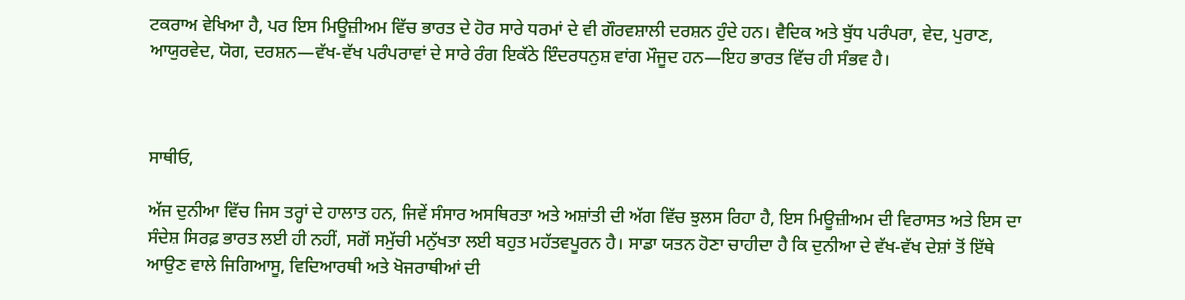ਟਕਰਾਅ ਵੇਖਿਆ ਹੈ, ਪਰ ਇਸ ਮਿਊਜ਼ੀਅਮ ਵਿੱਚ ਭਾਰਤ ਦੇ ਹੋਰ ਸਾਰੇ ਧਰਮਾਂ ਦੇ ਵੀ ਗੌਰਵਸ਼ਾਲੀ ਦਰਸ਼ਨ ਹੁੰਦੇ ਹਨ। ਵੈਦਿਕ ਅਤੇ ਬੁੱਧ ਪਰੰਪਰਾ, ਵੇਦ, ਪੁਰਾਣ, ਆਯੁਰਵੇਦ, ਯੋਗ, ਦਰਸ਼ਨ—ਵੱਖ-ਵੱਖ ਪਰੰਪਰਾਵਾਂ ਦੇ ਸਾਰੇ ਰੰਗ ਇਕੱਠੇ ਇੰਦਰਧਨੁਸ਼ ਵਾਂਗ ਮੌਜੂਦ ਹਨ—ਇਹ ਭਾਰਤ ਵਿੱਚ ਹੀ ਸੰਭਵ ਹੈ।



ਸਾਥੀਓ,

ਅੱਜ ਦੁਨੀਆ ਵਿੱਚ ਜਿਸ ਤਰ੍ਹਾਂ ਦੇ ਹਾਲਾਤ ਹਨ, ਜਿਵੇਂ ਸੰਸਾਰ ਅਸਥਿਰਤਾ ਅਤੇ ਅਸ਼ਾਂਤੀ ਦੀ ਅੱਗ ਵਿੱਚ ਝੁਲਸ ਰਿਹਾ ਹੈ, ਇਸ ਮਿਊਜ਼ੀਅਮ ਦੀ ਵਿਰਾਸਤ ਅਤੇ ਇਸ ਦਾ ਸੰਦੇਸ਼ ਸਿਰਫ਼ ਭਾਰਤ ਲਈ ਹੀ ਨਹੀਂ, ਸਗੋਂ ਸਮੁੱਚੀ ਮਨੁੱਖਤਾ ਲਈ ਬਹੁਤ ਮਹੱਤਵਪੂਰਨ ਹੈ। ਸਾਡਾ ਯਤਨ ਹੋਣਾ ਚਾਹੀਦਾ ਹੈ ਕਿ ਦੁਨੀਆ ਦੇ ਵੱਖ-ਵੱਖ ਦੇਸ਼ਾਂ ਤੋਂ ਇੱਥੇ ਆਉਣ ਵਾਲੇ ਜਿਗਿਆਸੂ, ਵਿਦਿਆਰਥੀ ਅਤੇ ਖੋਜਰਾਥੀਆਂ ਦੀ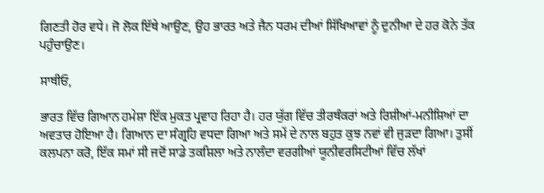ਗਿਣਤੀ ਹੋਰ ਵਧੇ। ਜੋ ਲੋਕ ਇੱਥੇ ਆਉਣ, ਉਹ ਭਾਰਤ ਅਤੇ ਜੈਨ ਧਰਮ ਦੀਆਂ ਸਿੱਖਿਆਵਾਂ ਨੂੰ ਦੁਨੀਆ ਦੇ ਹਰ ਕੋਨੇ ਤੱਕ ਪਹੁੰਚਾਉਣ।

ਸਾਥੀਓ,

ਭਾਰਤ ਵਿੱਚ ਗਿਆਨ ਹਮੇਸ਼ਾ ਇੱਕ ਮੁਕਤ ਪ੍ਰਵਾਹ ਰਿਹਾ ਹੈ। ਹਰ ਯੁੱਗ ਵਿੱਚ ਤੀਰਥੰਕਰਾਂ ਅਤੇ ਰਿਸ਼ੀਆਂ-ਮਨੀਸ਼ਿਆਂ ਦਾ ਅਵਤਾਰ ਹੋਇਆ ਹੈ। ਗਿਆਨ ਦਾ ਸੰਗ੍ਰਹਿ ਵਧਦਾ ਗਿਆ ਅਤੇ ਸਮੇਂ ਦੇ ਨਾਲ ਬਹੁਤ ਕੁਝ ਨਵਾਂ ਵੀ ਜੁੜਦਾ ਗਿਆ। ਤੁਸੀਂ ਕਲਪਨਾ ਕਰੋ, ਇੱਕ ਸਮਾਂ ਸੀ ਜਦੋਂ ਸਾਡੇ ਤਕਸ਼ਿਲਾ ਅਤੇ ਨਾਲੰਦਾ ਵਰਗੀਆਂ ਯੂਨੀਵਰਸਿਟੀਆਂ ਵਿੱਚ ਲੱਖਾਂ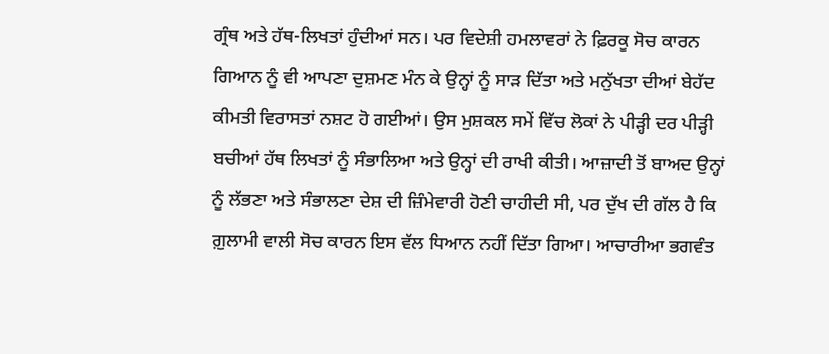ਗ੍ਰੰਥ ਅਤੇ ਹੱਥ-ਲਿਖਤਾਂ ਹੁੰਦੀਆਂ ਸਨ। ਪਰ ਵਿਦੇਸ਼ੀ ਹਮਲਾਵਰਾਂ ਨੇ ਫ਼ਿਰਕੂ ਸੋਚ ਕਾਰਨ ਗਿਆਨ ਨੂੰ ਵੀ ਆਪਣਾ ਦੁਸ਼ਮਣ ਮੰਨ ਕੇ ਉਨ੍ਹਾਂ ਨੂੰ ਸਾੜ ਦਿੱਤਾ ਅਤੇ ਮਨੁੱਖਤਾ ਦੀਆਂ ਬੇਹੱਦ ਕੀਮਤੀ ਵਿਰਾਸਤਾਂ ਨਸ਼ਟ ਹੋ ਗਈਆਂ। ਉਸ ਮੁਸ਼ਕਲ ਸਮੇਂ ਵਿੱਚ ਲੋਕਾਂ ਨੇ ਪੀੜ੍ਹੀ ਦਰ ਪੀੜ੍ਹੀ ਬਚੀਆਂ ਹੱਥ ਲਿਖਤਾਂ ਨੂੰ ਸੰਭਾਲਿਆ ਅਤੇ ਉਨ੍ਹਾਂ ਦੀ ਰਾਖੀ ਕੀਤੀ। ਆਜ਼ਾਦੀ ਤੋਂ ਬਾਅਦ ਉਨ੍ਹਾਂ ਨੂੰ ਲੱਭਣਾ ਅਤੇ ਸੰਭਾਲਣਾ ਦੇਸ਼ ਦੀ ਜ਼ਿੰਮੇਵਾਰੀ ਹੋਣੀ ਚਾਹੀਦੀ ਸੀ, ਪਰ ਦੁੱਖ ਦੀ ਗੱਲ ਹੈ ਕਿ ਗ਼ੁਲਾਮੀ ਵਾਲੀ ਸੋਚ ਕਾਰਨ ਇਸ ਵੱਲ ਧਿਆਨ ਨਹੀਂ ਦਿੱਤਾ ਗਿਆ। ਆਚਾਰੀਆ ਭਗਵੰਤ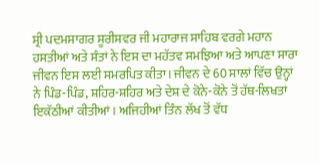ਸ਼੍ਰੀ ਪਦਮਸਾਗਰ ਸੂਰੀਸ਼ਵਰ ਜੀ ਮਹਾਰਾਜ ਸਾਹਿਬ ਵਰਗੇ ਮਹਾਨ ਹਸਤੀਆਂ ਅਤੇ ਸੰਤਾਂ ਨੇ ਇਸ ਦਾ ਮਹੱਤਵ ਸਮਝਿਆ ਅਤੇ ਆਪਣਾ ਸਾਰਾ ਜੀਵਨ ਇਸ ਲਈ ਸਮਰਪਿਤ ਕੀਤਾ। ਜੀਵਨ ਦੇ 60 ਸਾਲਾਂ ਵਿੱਚ ਉਨ੍ਹਾਂ ਨੇ ਪਿੰਡ-ਪਿੰਡ, ਸ਼ਹਿਰ-ਸ਼ਹਿਰ ਅਤੇ ਦੇਸ਼ ਦੇ ਕੋਨੇ-ਕੋਨੇ ਤੋਂ ਹੱਥ-ਲਿਖਤਾਂ ਇਕੱਠੀਆਂ ਕੀਤੀਆਂ। ਅਜਿਹੀਆਂ ਤਿੰਨ ਲੱਖ ਤੋਂ ਵੱਧ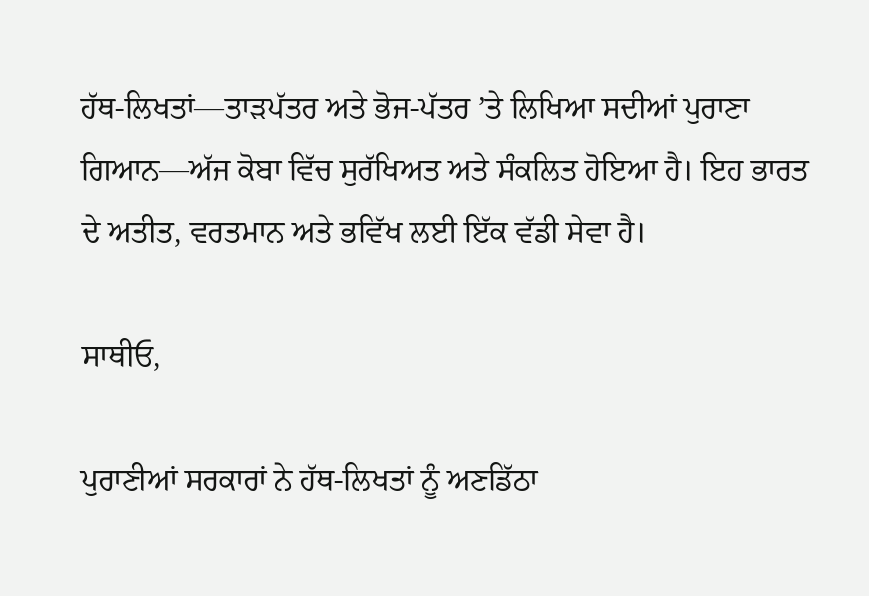ਹੱਥ-ਲਿਖਤਾਂ—ਤਾੜਪੱਤਰ ਅਤੇ ਭੋਜ-ਪੱਤਰ ’ਤੇ ਲਿਖਿਆ ਸਦੀਆਂ ਪੁਰਾਣਾ ਗਿਆਨ—ਅੱਜ ਕੋਬਾ ਵਿੱਚ ਸੁਰੱਖਿਅਤ ਅਤੇ ਸੰਕਲਿਤ ਹੋਇਆ ਹੈ। ਇਹ ਭਾਰਤ ਦੇ ਅਤੀਤ, ਵਰਤਮਾਨ ਅਤੇ ਭਵਿੱਖ ਲਈ ਇੱਕ ਵੱਡੀ ਸੇਵਾ ਹੈ।

ਸਾਥੀਓ,

ਪੁਰਾਣੀਆਂ ਸਰਕਾਰਾਂ ਨੇ ਹੱਥ-ਲਿਖਤਾਂ ਨੂੰ ਅਣਡਿੱਠਾ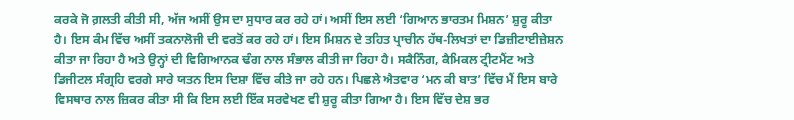ਕਰਕੇ ਜੋ ਗ਼ਲਤੀ ਕੀਤੀ ਸੀ, ਅੱਜ ਅਸੀਂ ਉਸ ਦਾ ਸੁਧਾਰ ਕਰ ਰਹੇ ਹਾਂ। ਅਸੀਂ ਇਸ ਲਈ ‘ਗਿਆਨ ਭਾਰਤਮ ਮਿਸ਼ਨ’ ਸ਼ੁਰੂ ਕੀਤਾ ਹੈ। ਇਸ ਕੰਮ ਵਿੱਚ ਅਸੀਂ ਤਕਨਾਲੋਜੀ ਦੀ ਵਰਤੋਂ ਕਰ ਰਹੇ ਹਾਂ। ਇਸ ਮਿਸ਼ਨ ਦੇ ਤਹਿਤ ਪ੍ਰਾਚੀਨ ਹੱਥ-ਲਿਖਤਾਂ ਦਾ ਡਿਜ਼ੀਟਾਈਜ਼ੇਸ਼ਨ ਕੀਤਾ ਜਾ ਰਿਹਾ ਹੈ ਅਤੇ ਉਨ੍ਹਾਂ ਦੀ ਵਿਗਿਆਨਕ ਢੰਗ ਨਾਲ ਸੰਭਾਲ ਕੀਤੀ ਜਾ ਰਿਹਾ ਹੈ। ਸਕੈਨਿੰਗ, ਕੈਮਿਕਲ ਟ੍ਰੀਟਮੈਂਟ ਅਤੇ ਡਿਜੀਟਲ ਸੰਗ੍ਰਹਿ ਵਰਗੇ ਸਾਰੇ ਯਤਨ ਇਸ ਦਿਸ਼ਾ ਵਿੱਚ ਕੀਤੇ ਜਾ ਰਹੇ ਹਨ। ਪਿਛਲੇ ਐਤਵਾਰ ‘ਮਨ ਕੀ ਬਾਤ’ ਵਿੱਚ ਮੈਂ ਇਸ ਬਾਰੇ ਵਿਸਥਾਰ ਨਾਲ ਜ਼ਿਕਰ ਕੀਤਾ ਸੀ ਕਿ ਇਸ ਲਈ ਇੱਕ ਸਰਵੇਖਣ ਵੀ ਸ਼ੁਰੂ ਕੀਤਾ ਗਿਆ ਹੈ। ਇਸ ਵਿੱਚ ਦੇਸ਼ ਭਰ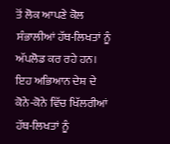ਤੋਂ ਲੋਕ ਆਪਣੇ ਕੋਲ ਸੰਭਾਲੀਆਂ ਹੱਥ-ਲਿਖਤਾਂ ਨੂੰ ਅੱਪਲੋਡ ਕਰ ਰਹੇ ਹਨ। ਇਹ ਅਭਿਆਨ ਦੇਸ਼ ਦੇ ਕੋਨੇ-ਕੋਨੇ ਵਿੱਚ ਖਿੱਲਰੀਆਂ ਹੱਥ-ਲਿਖਤਾਂ ਨੂੰ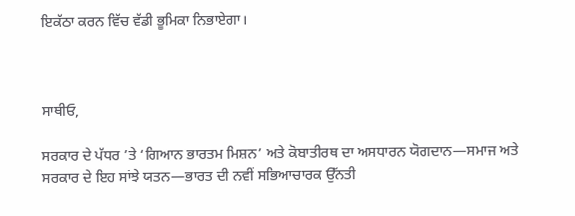ਇਕੱਠਾ ਕਰਨ ਵਿੱਚ ਵੱਡੀ ਭੂਮਿਕਾ ਨਿਭਾਏਗਾ।



ਸਾਥੀਓ,

ਸਰਕਾਰ ਦੇ ਪੱਧਰ ’ਤੇ ‘ਗਿਆਨ ਭਾਰਤਮ ਮਿਸ਼ਨ’ ਅਤੇ ਕੋਬਾਤੀਰਥ ਦਾ ਅਸਧਾਰਨ ਯੋਗਦਾਨ—ਸਮਾਜ ਅਤੇ ਸਰਕਾਰ ਦੇ ਇਹ ਸਾਂਝੇ ਯਤਨ—ਭਾਰਤ ਦੀ ਨਵੀਂ ਸਭਿਆਚਾਰਕ ਉੱਨਤੀ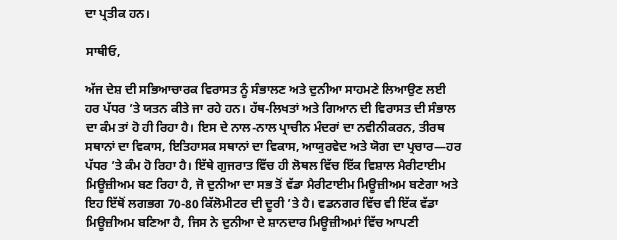ਦਾ ਪ੍ਰਤੀਕ ਹਨ।

ਸਾਥੀਓ,

ਅੱਜ ਦੇਸ਼ ਦੀ ਸਭਿਆਚਾਰਕ ਵਿਰਾਸਤ ਨੂੰ ਸੰਭਾਲਣ ਅਤੇ ਦੁਨੀਆ ਸਾਹਮਣੇ ਲਿਆਉਣ ਲਈ ਹਰ ਪੱਧਰ ’ਤੇ ਯਤਨ ਕੀਤੇ ਜਾ ਰਹੇ ਹਨ। ਹੱਥ-ਲਿਖਤਾਂ ਅਤੇ ਗਿਆਨ ਦੀ ਵਿਰਾਸਤ ਦੀ ਸੰਭਾਲ ਦਾ ਕੰਮ ਤਾਂ ਹੋ ਹੀ ਰਿਹਾ ਹੈ। ਇਸ ਦੇ ਨਾਲ-ਨਾਲ ਪ੍ਰਾਚੀਨ ਮੰਦਰਾਂ ਦਾ ਨਵੀਨੀਕਰਨ, ਤੀਰਥ ਸਥਾਨਾਂ ਦਾ ਵਿਕਾਸ, ਇਤਿਹਾਸਕ ਸਥਾਨਾਂ ਦਾ ਵਿਕਾਸ, ਆਯੁਰਵੇਦ ਅਤੇ ਯੋਗ ਦਾ ਪ੍ਰਚਾਰ—ਹਰ ਪੱਧਰ ’ਤੇ ਕੰਮ ਹੋ ਰਿਹਾ ਹੈ। ਇੱਥੇ ਗੁਜਰਾਤ ਵਿੱਚ ਹੀ ਲੋਥਲ ਵਿੱਚ ਇੱਕ ਵਿਸ਼ਾਲ ਮੈਰੀਟਾਈਮ ਮਿਊਜ਼ੀਅਮ ਬਣ ਰਿਹਾ ਹੈ, ਜੋ ਦੁਨੀਆ ਦਾ ਸਭ ਤੋਂ ਵੱਡਾ ਮੈਰੀਟਾਈਮ ਮਿਊਜ਼ੀਅਮ ਬਣੇਗਾ ਅਤੇ ਇਹ ਇੱਥੋਂ ਲਗਭਗ 70-80 ਕਿੱਲੋਮੀਟਰ ਦੀ ਦੂਰੀ ’ਤੇ ਹੈ। ਵਡਨਗਰ ਵਿੱਚ ਵੀ ਇੱਕ ਵੱਡਾ ਮਿਊਜ਼ੀਅਮ ਬਣਿਆ ਹੈ, ਜਿਸ ਨੇ ਦੁਨੀਆ ਦੇ ਸ਼ਾਨਦਾਰ ਮਿਊਜ਼ੀਅਮਾਂ ਵਿੱਚ ਆਪਣੀ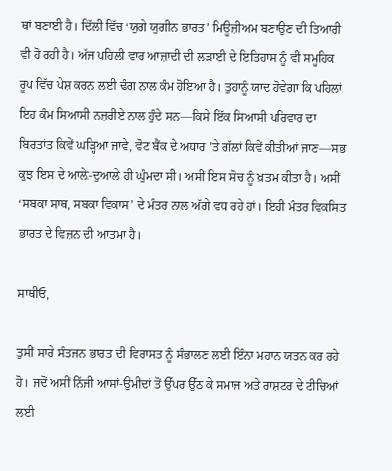ਥਾਂ ਬਣਾਈ ਹੈ। ਦਿੱਲੀ ਵਿੱਚ ‘ਯੁਗੇ ਯੁਗੀਨ ਭਾਰਤ’ ਮਿਊਜ਼ੀਅਮ ਬਣਾਉਣ ਦੀ ਤਿਆਰੀ ਵੀ ਹੋ ਰਹੀ ਹੈ। ਅੱਜ ਪਹਿਲੀ ਵਾਰ ਆਜ਼ਾਦੀ ਦੀ ਲੜਾਈ ਦੇ ਇਤਿਹਾਸ ਨੂੰ ਵੀ ਸਮੂਹਿਕ ਰੂਪ ਵਿੱਚ ਪੇਸ਼ ਕਰਨ ਲਈ ਢੰਗ ਨਾਲ ਕੰਮ ਹੋਇਆ ਹੈ। ਤੁਹਾਨੂੰ ਯਾਦ ਹੋਵੇਗਾ ਕਿ ਪਹਿਲਾਂ ਇਹ ਕੰਮ ਸਿਆਸੀ ਨਜ਼ਰੀਏ ਨਾਲ ਹੁੰਦੇ ਸਨ—ਕਿਸੇ ਇੱਕ ਸਿਆਸੀ ਪਰਿਵਾਰ ਦਾ ਬਿਰਤਾਂਤ ਕਿਵੇਂ ਘੜ੍ਹਿਆ ਜਾਵੇ, ਵੋਟ ਬੈਂਕ ਦੇ ਅਧਾਰ ’ਤੇ ਗੱਲਾਂ ਕਿਵੇਂ ਕੀਤੀਆਂ ਜਾਣ—ਸਭ ਕੁਝ ਇਸ ਦੇ ਆਲ਼ੇ-ਦੁਆਲੇ ਹੀ ਘੁੰਮਦਾ ਸੀ। ਅਸੀਂ ਇਸ ਸੋਚ ਨੂੰ ਖ਼ਤਮ ਕੀਤਾ ਹੈ। ਅਸੀਂ ‘ਸਬਕਾ ਸਾਥ, ਸਬਕਾ ਵਿਕਾਸ’ ਦੇ ਮੰਤਰ ਨਾਲ ਅੱਗੇ ਵਧ ਰਹੇ ਹਾਂ। ਇਹੀ ਮੰਤਰ ਵਿਕਸਿਤ ਭਾਰਤ ਦੇ ਵਿਜ਼ਨ ਦੀ ਆਤਮਾ ਹੈ।

ਸਾਥੀਓ,

ਤੁਸੀਂ ਸਾਰੇ ਸੰਤਜਨ ਭਾਰਤ ਦੀ ਵਿਰਾਸਤ ਨੂੰ ਸੰਭਾਲਣ ਲਈ ਇੰਨਾ ਮਹਾਨ ਯਤਨ ਕਰ ਰਹੇ ਹੋ। ਜਦੋਂ ਅਸੀਂ ਨਿੱਜੀ ਆਸਾਂ-ਉਮੀਦਾਂ ਤੋਂ ਉੱਪਰ ਉੱਠ ਕੇ ਸਮਾਜ ਅਤੇ ਰਾਸ਼ਟਰ ਦੇ ਟੀਚਿਆਂ ਲਈ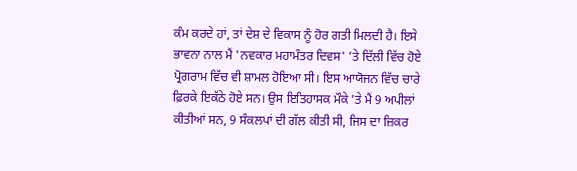ਕੰਮ ਕਰਦੇ ਹਾਂ, ਤਾਂ ਦੇਸ਼ ਦੇ ਵਿਕਾਸ ਨੂੰ ਹੋਰ ਗਤੀ ਮਿਲਦੀ ਹੈ। ਇਸੇ ਭਾਵਨਾ ਨਾਲ ਮੈਂ 'ਨਵਕਾਰ ਮਹਾਮੰਤਰ ਦਿਵਸ' ’ਤੇ ਦਿੱਲੀ ਵਿੱਚ ਹੋਏ ਪ੍ਰੋਗਰਾਮ ਵਿੱਚ ਵੀ ਸ਼ਾਮਲ ਹੋਇਆ ਸੀ। ਇਸ ਆਯੋਜਨ ਵਿੱਚ ਚਾਰੇ ਫ਼ਿਰਕੇ ਇਕੱਠੇ ਹੋਏ ਸਨ। ਉਸ ਇਤਿਹਾਸਕ ਮੌਕੇ ’ਤੇ ਮੈਂ 9 ਅਪੀਲਾਂ ਕੀਤੀਆਂ ਸਨ, 9 ਸੰਕਲਪਾਂ ਦੀ ਗੱਲ ਕੀਤੀ ਸੀ, ਜਿਸ ਦਾ ਜ਼ਿਕਰ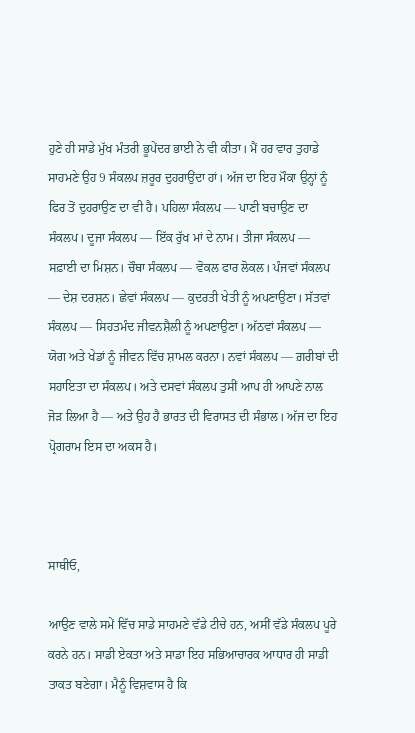ਹੁਣੇ ਹੀ ਸਾਡੇ ਮੁੱਖ ਮੰਤਰੀ ਭੂਪੇਂਦਰ ਭਾਈ ਨੇ ਵੀ ਕੀਤਾ। ਮੈਂ ਹਰ ਵਾਰ ਤੁਹਾਡੇ ਸਾਹਮਣੇ ਉਹ 9 ਸੰਕਲਪ ਜ਼ਰੂਰ ਦੁਹਰਾਉਂਦਾ ਹਾਂ। ਅੱਜ ਦਾ ਇਹ ਮੌਕਾ ਉਨ੍ਹਾਂ ਨੂੰ ਫਿਰ ਤੋਂ ਦੁਹਰਾਉਣ ਦਾ ਵੀ ਹੈ। ਪਹਿਲਾ ਸੰਕਲਪ — ਪਾਣੀ ਬਚਾਉਣ ਦਾ ਸੰਕਲਪ। ਦੂਜਾ ਸੰਕਲਪ — ਇੱਕ ਰੁੱਖ ਮਾਂ ਦੇ ਨਾਮ। ਤੀਜਾ ਸੰਕਲਪ — ਸਫ਼ਾਈ ਦਾ ਮਿਸ਼ਨ। ਚੌਥਾ ਸੰਕਲਪ — ਵੋਕਲ ਫਾਰ ਲੋਕਲ। ਪੰਜਵਾਂ ਸੰਕਲਪ — ਦੇਸ਼ ਦਰਸ਼ਨ। ਛੇਵਾਂ ਸੰਕਲਪ — ਕੁਦਰਤੀ ਖੇਤੀ ਨੂੰ ਅਪਣਾਉਣਾ। ਸੱਤਵਾਂ ਸੰਕਲਪ — ਸਿਹਤਮੰਦ ਜੀਵਨਸ਼ੈਲੀ ਨੂੰ ਅਪਣਾਉਣਾ। ਅੱਠਵਾਂ ਸੰਕਲਪ — ਯੋਗ ਅਤੇ ਖੇਡਾਂ ਨੂੰ ਜੀਵਨ ਵਿੱਚ ਸ਼ਾਮਲ ਕਰਨਾ। ਨਵਾਂ ਸੰਕਲਪ — ਗ਼ਰੀਬਾਂ ਦੀ ਸਹਾਇਤਾ ਦਾ ਸੰਕਲਪ। ਅਤੇ ਦਸਵਾਂ ਸੰਕਲਪ ਤੁਸੀਂ ਆਪ ਹੀ ਆਪਣੇ ਨਾਲ ਜੋੜ ਲਿਆ ਹੈ — ਅਤੇ ਉਹ ਹੈ ਭਾਰਤ ਦੀ ਵਿਰਾਸਤ ਦੀ ਸੰਭਾਲ। ਅੱਜ ਦਾ ਇਹ ਪ੍ਰੋਗਰਾਮ ਇਸ ਦਾ ਅਕਸ ਹੈ।



ਸਾਥੀਓ,

ਆਉਣ ਵਾਲੇ ਸਮੇਂ ਵਿੱਚ ਸਾਡੇ ਸਾਹਮਣੇ ਵੱਡੇ ਟੀਚੇ ਹਨ, ਅਸੀਂ ਵੱਡੇ ਸੰਕਲਪ ਪੂਰੇ ਕਰਨੇ ਹਨ। ਸਾਡੀ ਏਕਤਾ ਅਤੇ ਸਾਡਾ ਇਹ ਸਭਿਆਚਾਰਕ ਆਧਾਰ ਹੀ ਸਾਡੀ ਤਾਕਤ ਬਣੇਗਾ। ਮੈਨੂੰ ਵਿਸ਼ਵਾਸ ਹੈ ਕਿ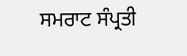ਸਮਰਾਟ ਸੰਪ੍ਰਤੀ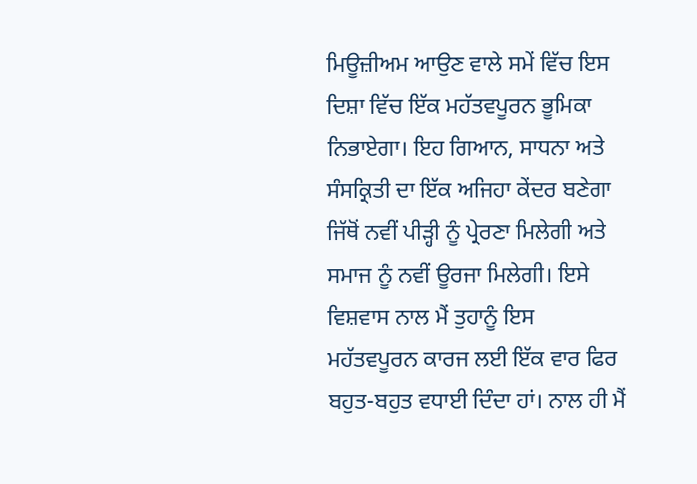ਮਿਊਜ਼ੀਅਮ ਆਉਣ ਵਾਲੇ ਸਮੇਂ ਵਿੱਚ ਇਸ ਦਿਸ਼ਾ ਵਿੱਚ ਇੱਕ ਮਹੱਤਵਪੂਰਨ ਭੂਮਿਕਾ ਨਿਭਾਏਗਾ। ਇਹ ਗਿਆਨ, ਸਾਧਨਾ ਅਤੇ ਸੰਸਕ੍ਰਿਤੀ ਦਾ ਇੱਕ ਅਜਿਹਾ ਕੇਂਦਰ ਬਣੇਗਾ ਜਿੱਥੋਂ ਨਵੀਂ ਪੀੜ੍ਹੀ ਨੂੰ ਪ੍ਰੇਰਣਾ ਮਿਲੇਗੀ ਅਤੇ ਸਮਾਜ ਨੂੰ ਨਵੀਂ ਊਰਜਾ ਮਿਲੇਗੀ। ਇਸੇ ਵਿਸ਼ਵਾਸ ਨਾਲ ਮੈਂ ਤੁਹਾਨੂੰ ਇਸ ਮਹੱਤਵਪੂਰਨ ਕਾਰਜ ਲਈ ਇੱਕ ਵਾਰ ਫਿਰ ਬਹੁਤ-ਬਹੁਤ ਵਧਾਈ ਦਿੰਦਾ ਹਾਂ। ਨਾਲ ਹੀ ਮੈਂ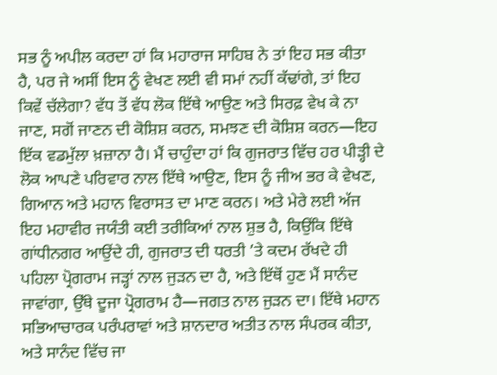ਸਭ ਨੂੰ ਅਪੀਲ ਕਰਦਾ ਹਾਂ ਕਿ ਮਹਾਰਾਜ ਸਾਹਿਬ ਨੇ ਤਾਂ ਇਹ ਸਭ ਕੀਤਾ ਹੈ, ਪਰ ਜੇ ਅਸੀਂ ਇਸ ਨੂੰ ਵੇਖਣ ਲਈ ਵੀ ਸਮਾਂ ਨਹੀਂ ਕੱਢਾਂਗੇ, ਤਾਂ ਇਹ ਕਿਵੇਂ ਚੱਲੇਗਾ? ਵੱਧ ਤੋਂ ਵੱਧ ਲੋਕ ਇੱਥੇ ਆਉਣ ਅਤੇ ਸਿਰਫ਼ ਵੇਖ ਕੇ ਨਾ ਜਾਣ, ਸਗੋਂ ਜਾਣਨ ਦੀ ਕੋਸ਼ਿਸ਼ ਕਰਨ, ਸਮਝਣ ਦੀ ਕੋਸ਼ਿਸ਼ ਕਰਨ—ਇਹ ਇੱਕ ਵਡਮੁੱਲਾ ਖ਼ਜ਼ਾਨਾ ਹੈ। ਮੈਂ ਚਾਹੁੰਦਾ ਹਾਂ ਕਿ ਗੁਜਰਾਤ ਵਿੱਚ ਹਰ ਪੀੜ੍ਹੀ ਦੇ ਲੋਕ ਆਪਣੇ ਪਰਿਵਾਰ ਨਾਲ ਇੱਥੇ ਆਉਣ, ਇਸ ਨੂੰ ਜੀਅ ਭਰ ਕੇ ਵੇਖਣ, ਗਿਆਨ ਅਤੇ ਮਹਾਨ ਵਿਰਾਸਤ ਦਾ ਮਾਣ ਕਰਨ। ਅਤੇ ਮੇਰੇ ਲਈ ਅੱਜ ਇਹ ਮਹਾਵੀਰ ਜਯੰਤੀ ਕਈ ਤਰੀਕਿਆਂ ਨਾਲ ਸ਼ੁਭ ਹੈ, ਕਿਉਂਕਿ ਇੱਥੇ ਗਾਂਧੀਨਗਰ ਆਉਂਦੇ ਹੀ, ਗੁਜਰਾਤ ਦੀ ਧਰਤੀ ’ਤੇ ਕਦਮ ਰੱਖਦੇ ਹੀ ਪਹਿਲਾ ਪ੍ਰੋਗਰਾਮ ਜੜ੍ਹਾਂ ਨਾਲ ਜੁੜਨ ਦਾ ਹੈ, ਅਤੇ ਇੱਥੋਂ ਹੁਣ ਮੈਂ ਸਾਨੰਦ ਜਾਵਾਂਗਾ, ਉੱਥੇ ਦੂਜਾ ਪ੍ਰੋਗਰਾਮ ਹੈ—ਜਗਤ ਨਾਲ ਜੁੜਨ ਦਾ। ਇੱਥੇ ਮਹਾਨ ਸਭਿਆਚਾਰਕ ਪਰੰਪਰਾਵਾਂ ਅਤੇ ਸ਼ਾਨਦਾਰ ਅਤੀਤ ਨਾਲ ਸੰਪਰਕ ਕੀਤਾ, ਅਤੇ ਸਾਨੰਦ ਵਿੱਚ ਜਾ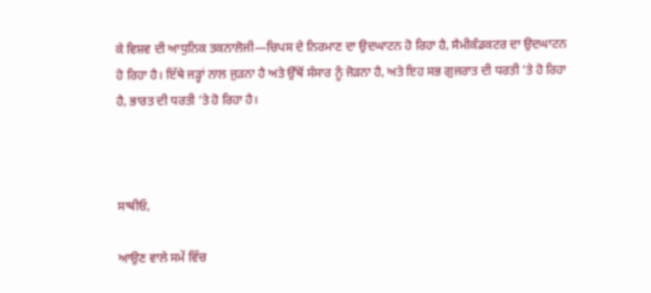ਕੇ ਵਿਸ਼ਵ ਦੀ ਆਧੁਨਿਕ ਤਕਨਾਲੋਜੀ—ਚਿਪਸ ਦੇ ਨਿਰਮਾਣ ਦਾ ਉਦਘਾਟਨ ਹੋ ਰਿਹਾ ਹੈ, ਸੈਮੀਕੰਡਕਟਰ ਦਾ ਉਦਘਾਟਨ ਹੋ ਰਿਹਾ ਹੈ। ਇੱਥੇ ਜੜ੍ਹਾਂ ਨਾਲ ਜੁੜਨਾ ਹੈ ਅਤੇ ਉੱਥੋਂ ਸੰਸਾਰ ਨੂੰ ਜੋੜਨਾ ਹੈ, ਅਤੇ ਇਹ ਸਭ ਗੁਜਰਾਤ ਦੀ ਧਰਤੀ ’ਤੇ ਹੋ ਰਿਹਾ ਹੈ, ਭਾਰਤ ਦੀ ਧਰਤੀ ’ਤੇ ਹੋ ਰਿਹਾ ਹੈ।



ਸਾਥੀਓ,

ਆਉਣ ਵਾਲੇ ਸਮੇਂ ਵਿੱਚ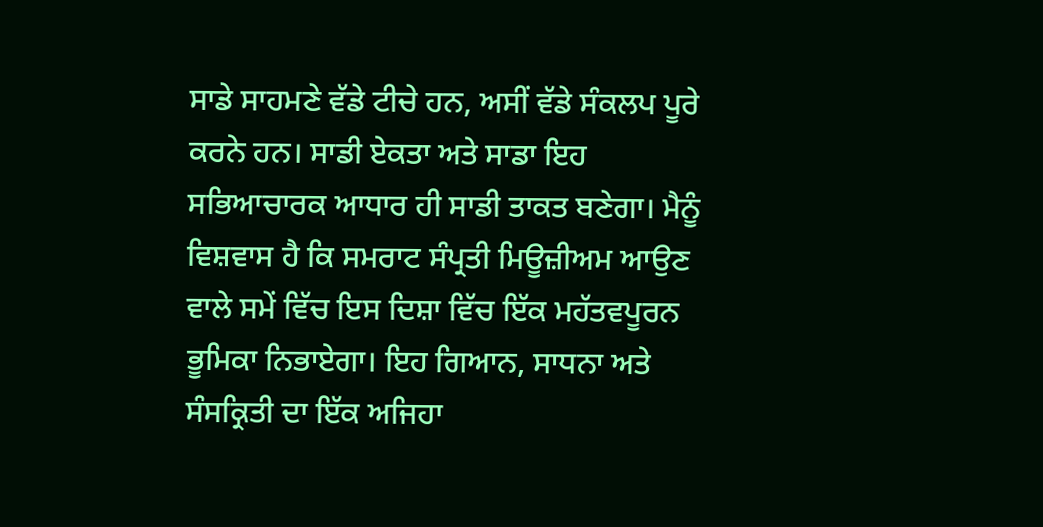ਸਾਡੇ ਸਾਹਮਣੇ ਵੱਡੇ ਟੀਚੇ ਹਨ, ਅਸੀਂ ਵੱਡੇ ਸੰਕਲਪ ਪੂਰੇ ਕਰਨੇ ਹਨ। ਸਾਡੀ ਏਕਤਾ ਅਤੇ ਸਾਡਾ ਇਹ ਸਭਿਆਚਾਰਕ ਆਧਾਰ ਹੀ ਸਾਡੀ ਤਾਕਤ ਬਣੇਗਾ। ਮੈਨੂੰ ਵਿਸ਼ਵਾਸ ਹੈ ਕਿ ਸਮਰਾਟ ਸੰਪ੍ਰਤੀ ਮਿਊਜ਼ੀਅਮ ਆਉਣ ਵਾਲੇ ਸਮੇਂ ਵਿੱਚ ਇਸ ਦਿਸ਼ਾ ਵਿੱਚ ਇੱਕ ਮਹੱਤਵਪੂਰਨ ਭੂਮਿਕਾ ਨਿਭਾਏਗਾ। ਇਹ ਗਿਆਨ, ਸਾਧਨਾ ਅਤੇ ਸੰਸਕ੍ਰਿਤੀ ਦਾ ਇੱਕ ਅਜਿਹਾ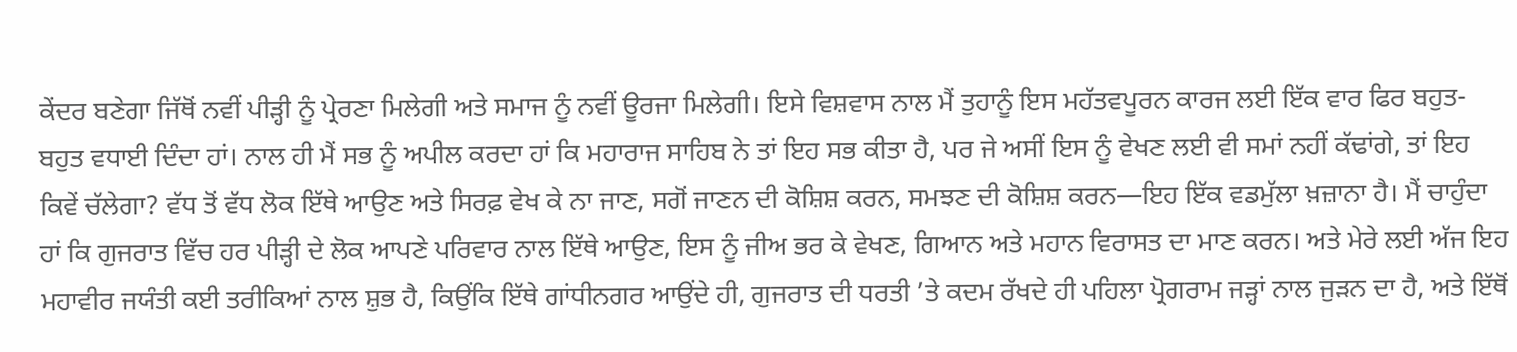ਕੇਂਦਰ ਬਣੇਗਾ ਜਿੱਥੋਂ ਨਵੀਂ ਪੀੜ੍ਹੀ ਨੂੰ ਪ੍ਰੇਰਣਾ ਮਿਲੇਗੀ ਅਤੇ ਸਮਾਜ ਨੂੰ ਨਵੀਂ ਊਰਜਾ ਮਿਲੇਗੀ। ਇਸੇ ਵਿਸ਼ਵਾਸ ਨਾਲ ਮੈਂ ਤੁਹਾਨੂੰ ਇਸ ਮਹੱਤਵਪੂਰਨ ਕਾਰਜ ਲਈ ਇੱਕ ਵਾਰ ਫਿਰ ਬਹੁਤ-ਬਹੁਤ ਵਧਾਈ ਦਿੰਦਾ ਹਾਂ। ਨਾਲ ਹੀ ਮੈਂ ਸਭ ਨੂੰ ਅਪੀਲ ਕਰਦਾ ਹਾਂ ਕਿ ਮਹਾਰਾਜ ਸਾਹਿਬ ਨੇ ਤਾਂ ਇਹ ਸਭ ਕੀਤਾ ਹੈ, ਪਰ ਜੇ ਅਸੀਂ ਇਸ ਨੂੰ ਵੇਖਣ ਲਈ ਵੀ ਸਮਾਂ ਨਹੀਂ ਕੱਢਾਂਗੇ, ਤਾਂ ਇਹ ਕਿਵੇਂ ਚੱਲੇਗਾ? ਵੱਧ ਤੋਂ ਵੱਧ ਲੋਕ ਇੱਥੇ ਆਉਣ ਅਤੇ ਸਿਰਫ਼ ਵੇਖ ਕੇ ਨਾ ਜਾਣ, ਸਗੋਂ ਜਾਣਨ ਦੀ ਕੋਸ਼ਿਸ਼ ਕਰਨ, ਸਮਝਣ ਦੀ ਕੋਸ਼ਿਸ਼ ਕਰਨ—ਇਹ ਇੱਕ ਵਡਮੁੱਲਾ ਖ਼ਜ਼ਾਨਾ ਹੈ। ਮੈਂ ਚਾਹੁੰਦਾ ਹਾਂ ਕਿ ਗੁਜਰਾਤ ਵਿੱਚ ਹਰ ਪੀੜ੍ਹੀ ਦੇ ਲੋਕ ਆਪਣੇ ਪਰਿਵਾਰ ਨਾਲ ਇੱਥੇ ਆਉਣ, ਇਸ ਨੂੰ ਜੀਅ ਭਰ ਕੇ ਵੇਖਣ, ਗਿਆਨ ਅਤੇ ਮਹਾਨ ਵਿਰਾਸਤ ਦਾ ਮਾਣ ਕਰਨ। ਅਤੇ ਮੇਰੇ ਲਈ ਅੱਜ ਇਹ ਮਹਾਵੀਰ ਜਯੰਤੀ ਕਈ ਤਰੀਕਿਆਂ ਨਾਲ ਸ਼ੁਭ ਹੈ, ਕਿਉਂਕਿ ਇੱਥੇ ਗਾਂਧੀਨਗਰ ਆਉਂਦੇ ਹੀ, ਗੁਜਰਾਤ ਦੀ ਧਰਤੀ ’ਤੇ ਕਦਮ ਰੱਖਦੇ ਹੀ ਪਹਿਲਾ ਪ੍ਰੋਗਰਾਮ ਜੜ੍ਹਾਂ ਨਾਲ ਜੁੜਨ ਦਾ ਹੈ, ਅਤੇ ਇੱਥੋਂ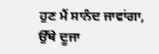ਹੁਣ ਮੈਂ ਸਾਨੰਦ ਜਾਵਾਂਗਾ, ਉੱਥੇ ਦੂਜਾ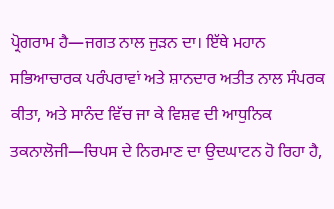ਪ੍ਰੋਗਰਾਮ ਹੈ—ਜਗਤ ਨਾਲ ਜੁੜਨ ਦਾ। ਇੱਥੇ ਮਹਾਨ ਸਭਿਆਚਾਰਕ ਪਰੰਪਰਾਵਾਂ ਅਤੇ ਸ਼ਾਨਦਾਰ ਅਤੀਤ ਨਾਲ ਸੰਪਰਕ ਕੀਤਾ, ਅਤੇ ਸਾਨੰਦ ਵਿੱਚ ਜਾ ਕੇ ਵਿਸ਼ਵ ਦੀ ਆਧੁਨਿਕ ਤਕਨਾਲੋਜੀ—ਚਿਪਸ ਦੇ ਨਿਰਮਾਣ ਦਾ ਉਦਘਾਟਨ ਹੋ ਰਿਹਾ ਹੈ,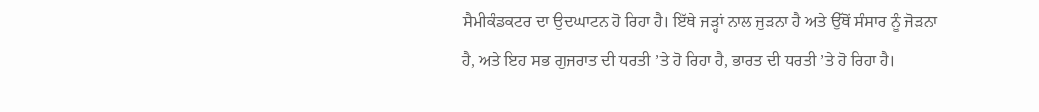ਸੈਮੀਕੰਡਕਟਰ ਦਾ ਉਦਘਾਟਨ ਹੋ ਰਿਹਾ ਹੈ। ਇੱਥੇ ਜੜ੍ਹਾਂ ਨਾਲ ਜੁੜਨਾ ਹੈ ਅਤੇ ਉੱਥੋਂ ਸੰਸਾਰ ਨੂੰ ਜੋੜਨਾ ਹੈ, ਅਤੇ ਇਹ ਸਭ ਗੁਜਰਾਤ ਦੀ ਧਰਤੀ ’ਤੇ ਹੋ ਰਿਹਾ ਹੈ, ਭਾਰਤ ਦੀ ਧਰਤੀ ’ਤੇ ਹੋ ਰਿਹਾ ਹੈ।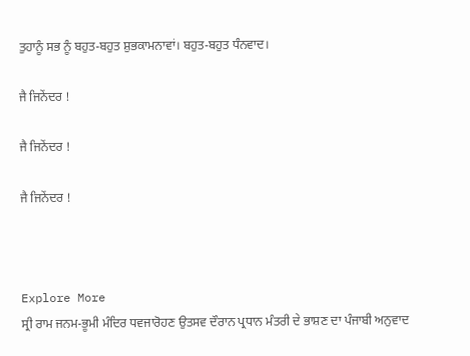ਤੁਹਾਨੂੰ ਸਭ ਨੂੰ ਬਹੁਤ-ਬਹੁਤ ਸ਼ੁਭਕਾਮਨਾਵਾਂ। ਬਹੁਤ-ਬਹੁਤ ਧੰਨਵਾਦ।

ਜੈ ਜਿਨੇਂਦਰ !

ਜੈ ਜਿਨੇਂਦਰ !

ਜੈ ਜਿਨੇਂਦਰ !



Explore More
ਸ੍ਰੀ ਰਾਮ ਜਨਮ-ਭੂਮੀ ਮੰਦਿਰ ਧਵਜਾਰੋਹਣ ਉਤਸਵ ਦੌਰਾਨ ਪ੍ਰਧਾਨ ਮੰਤਰੀ ਦੇ ਭਾਸ਼ਣ ਦਾ ਪੰਜਾਬੀ ਅਨੁਵਾਦ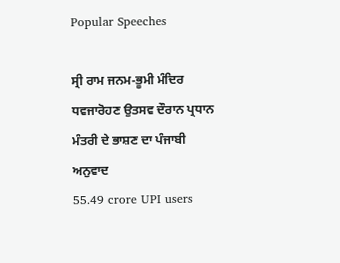Popular Speeches

ਸ੍ਰੀ ਰਾਮ ਜਨਮ-ਭੂਮੀ ਮੰਦਿਰ ਧਵਜਾਰੋਹਣ ਉਤਸਵ ਦੌਰਾਨ ਪ੍ਰਧਾਨ ਮੰਤਰੀ ਦੇ ਭਾਸ਼ਣ ਦਾ ਪੰਜਾਬੀ ਅਨੁਵਾਦ
55.49 crore UPI users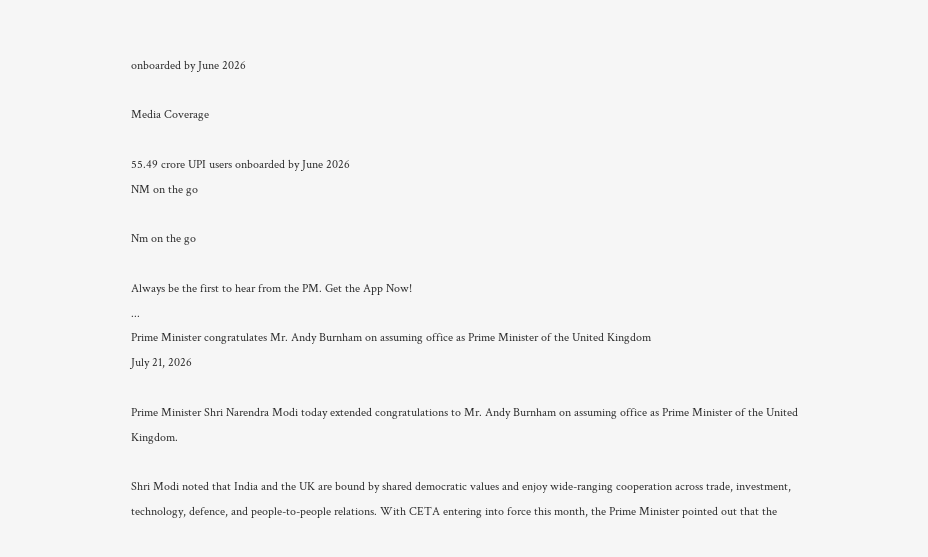onboarded by June 2026

Media Coverage

55.49 crore UPI users onboarded by June 2026
NM on the go

Nm on the go

Always be the first to hear from the PM. Get the App Now!
...
Prime Minister congratulates Mr. Andy Burnham on assuming office as Prime Minister of the United Kingdom
July 21, 2026

Prime Minister Shri Narendra Modi today extended congratulations to Mr. Andy Burnham on assuming office as Prime Minister of the United Kingdom.

Shri Modi noted that India and the UK are bound by shared democratic values and enjoy wide-ranging cooperation across trade, investment, technology, defence, and people-to-people relations. With CETA entering into force this month, the Prime Minister pointed out that the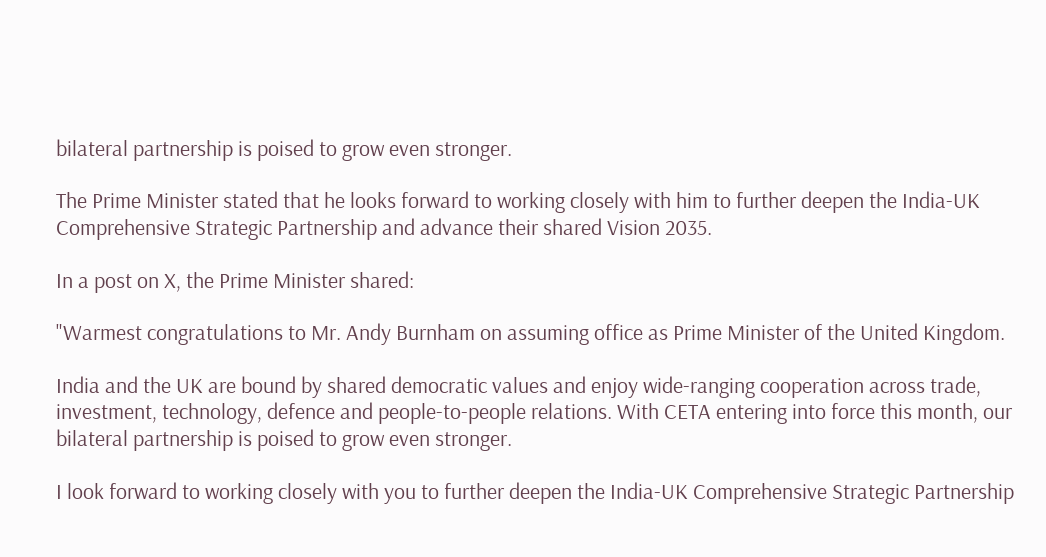bilateral partnership is poised to grow even stronger.

The Prime Minister stated that he looks forward to working closely with him to further deepen the India-UK Comprehensive Strategic Partnership and advance their shared Vision 2035.

In a post on X, the Prime Minister shared:

"Warmest congratulations to Mr. Andy Burnham on assuming office as Prime Minister of the United Kingdom.

India and the UK are bound by shared democratic values and enjoy wide-ranging cooperation across trade, investment, technology, defence and people-to-people relations. With CETA entering into force this month, our bilateral partnership is poised to grow even stronger.

I look forward to working closely with you to further deepen the India-UK Comprehensive Strategic Partnership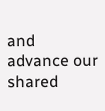and advance our shared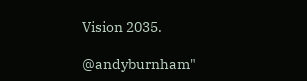Vision 2035.

@andyburnham"